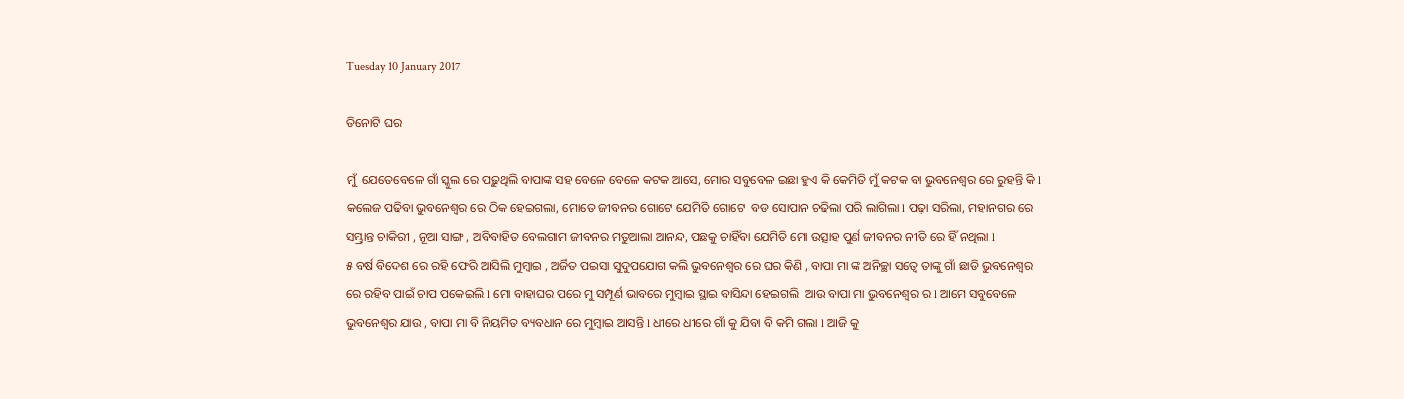Tuesday 10 January 2017

ତିନୋଟି ଘର

ମୁଁ  ଯେତେବେଳେ ଗାଁ ସ୍କୁଲ ରେ ପଢ଼ୁଥିଲି ବାପାଙ୍କ ସହ ବେଳେ ବେଳେ କଟକ ଆସେ, ମୋର ସବୁବେଳ ଇଛା ହୁଏ କି କେମିତି ମୁଁ କଟକ ବା ଭୁବନେଶ୍ୱର ରେ ରୁହନ୍ତି କି l କଲେଜ ପଢିବା ଭୁବନେଶ୍ୱର ରେ ଠିକ ହେଇଗଲା, ମୋତେ ଜୀବନର ଗୋଟେ ଯେମିତି ଗୋଟେ  ବଡ ସୋପାନ ଚଢିଲା ପରି ଲାଗିଲା l ପଢ଼ା ସରିଲା, ମହାନଗର ରେ ସମ୍ଭ୍ରାନ୍ତ ଚାକିରୀ , ନୂଆ ସାଙ୍ଗ , ଅବିବାହିତ ବେଲଗାମ ଜୀବନର ମତୁଆଲା ଆନନ୍ଦ, ପଛକୁ ଚାହିଁବା ଯେମିତି ମୋ ଉତ୍ସାହ ପୁର୍ଣ ଜୀବନର ନୀତି ରେ ହିଁ ନଥିଲା l
୫ ବର୍ଷ ବିଦେଶ ରେ ରହି ଫେରି ଆସିଲି ମୁମ୍ବାଇ , ଅର୍ଜିତ ପଇସା ସୁଦୁପଯୋଗ କଲି ଭୁବନେଶ୍ୱର ରେ ଘର କିଣି , ବାପା ମା ଙ୍କ ଅନିଚ୍ଛା ସତ୍ୱେ ତାଙ୍କୁ ଗାଁ ଛାଡି ଭୁବନେଶ୍ୱର ରେ ରହିବ ପାଇଁ ଚାପ ପକେଇଲି l ମୋ ବାହାଘର ପରେ ମୁ ସମ୍ପୂର୍ଣ ଭାବରେ ମୁମ୍ବାଇ ସ୍ଥାଇ ବାସିନ୍ଦା ହେଇଗଲି  ଆଉ ବାପା ମା ଭୁବନେଶ୍ୱର ର l ଆମେ ସବୁବେଳେ ଭୁବନେଶ୍ୱର ଯାଉ , ବାପା ମା ବି ନିୟମିତ ବ୍ୟବଧାନ ରେ ମୁମ୍ବାଇ ଆସନ୍ତି l ଧୀରେ ଧୀରେ ଗାଁ କୁ ଯିବା ବି କମି ଗଲା l ଆଜି କୁ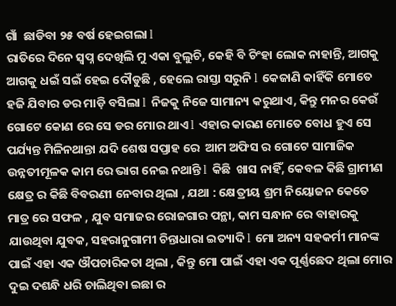ଗାଁ  ଛାଡିବା ୨୫ ବର୍ଷ ହେଇଗଲା l
ରାତିରେ ଦିନେ ସ୍ବପ୍ନ ଦେଖିଲି ମୁ ଏକା ବୁଲୁଚି, କେହି ବି ଚିଂହା ଲୋକ ନାହାନ୍ତି, ଆଗକୁ ଆଗକୁ ଧଇଁ ସଇଁ ହେଇ ଦୌଡୁଛି , ହେଲେ ରାସ୍ତା ସରୁନି l କେଜାଣି କାହିଁକି ମୋତେ ହଜି ଯିବାର ଡର ମାଡ଼ି ବସିଲା l ନିଜକୁ ନିଜେ ସାମାନ୍ୟ କରୁଥାଏ, କିନ୍ତୁ ମନର କେଉଁ ଗୋଟେ କୋଣ ରେ ସେ ଡର ମୋର ଥାଏ l ଏହାର କାରଣ ମୋତେ ବୋଧ ହୁଏ ସେ ପର୍ଯ୍ୟନ୍ତ ମିଳିନଥାନ୍ତା ଯଦି ଶେଷ ସପ୍ତାହ ରେ  ଆମ ଅଫିସ ର ଗୋଟେ ସାମାଜିକ ଉନ୍ନତୀମୂଳକ କାମ ରେ ଭାଗ ନେଇ ନଥାନ୍ତି l କିଛି  ଖାସ ନାହିଁ, କେବଳ କିଛି ଗ୍ରାମୀଣ କ୍ଷେତ୍ର ର କିଛି ବିବରଣୀ ନେବାର ଥିଲା , ଯଥା : କ୍ଷେତ୍ରୀୟ ଶ୍ରମ ନିୟୋଜନ କେତେ ମାତ୍ର ରେ ସଫଳ , ଯୁବ ସମାଜର ରୋଜଗାର ପନ୍ଥା, କାମ ସନ୍ଧାନ ରେ ବାହାରକୁ ଯାଉଥିବା ଯୁବକ, ସହରାନୁଗାମୀ ଚିନ୍ତାଧାରା ଇତ୍ୟାଦି l ମୋ ଅନ୍ୟ ସହକର୍ମୀ ମାନଙ୍କ ପାଇଁ ଏହା ଏକ ଔପଚାରିକତା ଥିଲା , କିନ୍ତୁ ମୋ ପାଇଁ ଏହା ଏକ ପୂର୍ଣ୍ଣଛେଦ ଥିଲା ମୋର ଦୁଇ ଦଶନ୍ଧି ଧରି ଚାଲିଥିବା ଇଛା ର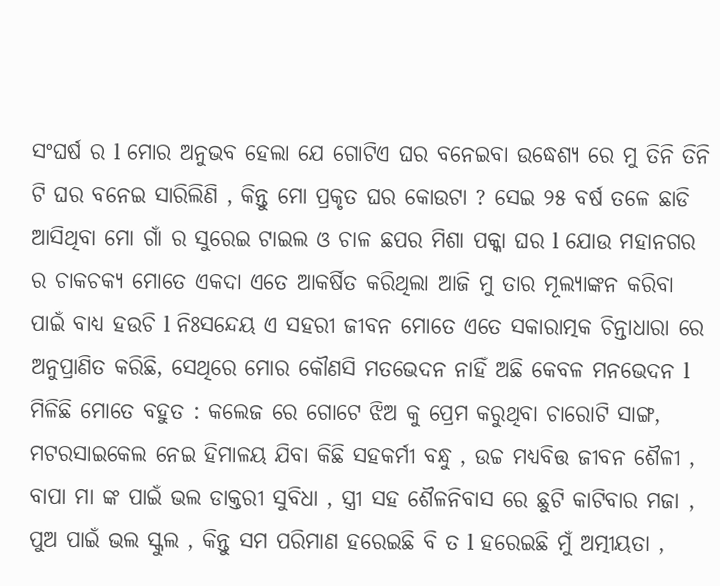ସଂଘର୍ଷ ର l ମୋର ଅନୁଭବ ହେଲା ଯେ ଗୋଟିଏ ଘର ବନେଇବା ଉଦ୍ଧେଶ୍ୟ ରେ ମୁ ତିନି ତିନି ଟି ଘର ବନେଇ ସାରିଲିଣି , କିନ୍ତୁ ମୋ ପ୍ରକୃତ ଘର କୋଉଟା ? ସେଇ ୨୫ ବର୍ଷ ତଳେ ଛାଡି ଆସିଥିବା ମୋ ଗାଁ ର ସୁରେଇ ଟାଇଲ ଓ ଚାଳ ଛପର ମିଶା ପକ୍କା ଘର l ଯୋଉ ମହାନଗର ର ଚାକଚକ୍ୟ ମୋତେ ଏକଦା ଏତେ ଆକର୍ଷିତ କରିଥିଲା ଆଜି ମୁ ତାର ମୂଲ୍ୟାଙ୍କନ କରିବା ପାଇଁ ବାଧ୍ୟ ହଉଚି l ନିଃସନ୍ଦେୟ ଏ ସହରୀ ଜୀବନ ମୋତେ ଏତେ ସକାରାତ୍ମକ ଚିନ୍ତାଧାରା ରେ ଅନୁପ୍ରାଣିତ କରିଛି, ସେଥିରେ ମୋର କୌଣସି ମତଭେଦନ ନାହିଁ ଅଛି କେବଳ ମନଭେଦନ l
ମିଳିଛି ମୋତେ ବହୁତ : କଲେଜ ରେ ଗୋଟେ ଝିଅ କୁ ପ୍ରେମ କରୁଥିବା ଚାରୋଟି ସାଙ୍ଗ, ମଟରସାଇକେଲ ନେଇ ହିମାଳୟ ଯିବା କିଛି ସହକର୍ମୀ ବନ୍ଧୁ , ଉଚ୍ଚ ମଧ୍ୟବିତ୍ତ ଜୀବନ ଶୈଳୀ , ବାପା ମା ଙ୍କ ପାଇଁ ଭଲ ଡାକ୍ତରୀ ସୁବିଧା , ସ୍ତ୍ରୀ ସହ ଶୈଳନିବାସ ରେ ଛୁଟି କାଟିବାର ମଜା , ପୁଅ ପାଇଁ ଭଲ ସ୍କୁଲ , କିନ୍ତୁ ସମ ପରିମାଣ ହରେଇଛି ବି ତ l ହରେଇଛି ମୁଁ ଅତ୍ମୀୟତା ,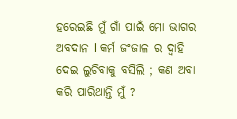ହରେଇଛି ମୁଁ ଗାଁ ପାଇଁ ମୋ ଭାଗର ଅବଦାନ l କର୍ମ ଜଂଜାଳ ର ଦ୍ୱାହି ଦେଇ ଲୁଚିବାକୁ ବସିଲି ; କଣ ଅବା କରି ପାରିଥାନ୍ତି ମୁଁ ?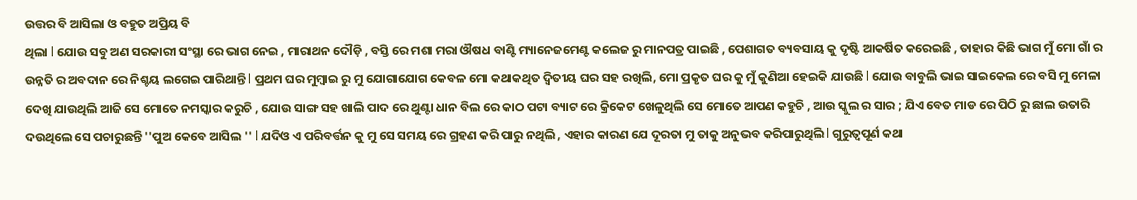ଉତ୍ତର ବି ଆସିଲା ଓ ବହୁତ ଅପ୍ରିୟ ବି
ଥିଲା l ଯୋଉ ସବୁ ଅଣ ସରକାରୀ ସଂସ୍ଥା ରେ ଭାଗ ନେଇ , ମାରାଥନ ଦୌଡ଼ି , ବସ୍ତି ରେ ମଶା ମରା ଔଷଧ ବାଣ୍ଟି ମ୍ୟାନେଜମେଣ୍ଟ କଲେଜ ରୁ ମାନପତ୍ର ପାଇଛି , ପେଶାଗତ ବ୍ୟବସାୟ କୁ ଦୃଷ୍ଟି ଆକର୍ଷିତ କରେଇଛି , ତାହାର କିଛି ଭାଗ ମୁଁ ମୋ ଗାଁ ର ଉନ୍ନତି ର ଅବଦାନ ରେ ନିଶ୍ଚୟ ଲଗେଇ ପାରିଥାନ୍ତି l ପ୍ରଥମ ଘର ମୁମ୍ବାଇ ରୁ ମୁ ଯୋଗାଯୋଗ କେବଳ ମୋ କଥାକଥିତ ଦ୍ଵିତୀୟ ଘର ସହ ରଖିଲି, ମୋ ପ୍ରକୃତ ଘର କୁ ମୁଁ କୁଣିଆ ହେଇକି ଯାଉଛି l ଯୋଉ ବାବୁଲି ଭାଇ ସାଇକେଲ ରେ ବସି ମୁ ମେଳା ଦେଖି ଯାଉଥିଲି ଆଜି ସେ ମୋତେ ନମସ୍କାର କରୁଚି , ଯୋଉ ସାଙ୍ଗ ସହ ଖାଲି ପାଦ ରେ ଥୁଣ୍ଟା ଧାନ ବିଲ ରେ କାଠ ପଟା ବ୍ୟାଟ ରେ କ୍ରିକେଟ ଖେଳୁଥିଲି ସେ ମୋତେ ଆପଣ କହୁଚି , ଆଉ ସ୍କୁଲ ର ସାର ; ଯିଏ ବେତ ମାଡ ରେ ପିଠି ରୁ ଛାଲ ଉତାରି ଦଉଥିଲେ ସେ ପଚାରୁଛନ୍ତି ''ପୁଅ କେବେ ଆସିଲ '' l ଯଦିଓ ଏ ପରିବର୍ତ୍ତନ କୁ ମୁ ସେ ସମୟ ରେ ଗ୍ରହଣ କରି ପାରୁ ନଥିଲି , ଏହାର କାରଣ ଯେ ଦୂରତା ମୁ ତାକୁ ଅନୁଭବ କରିପାରୁଥିଲି l ଗୁରୁତ୍ୱପୂର୍ଣ କଥା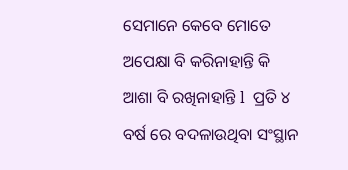ସେମାନେ କେବେ ମୋତେ ଅପେକ୍ଷା ବି କରିନାହାନ୍ତି କି ଆଶା ବି ରଖିନାହାନ୍ତି l  ପ୍ରତି ୪ ବର୍ଷ ରେ ବଦଳାଉଥିବା ସଂସ୍ଥାନ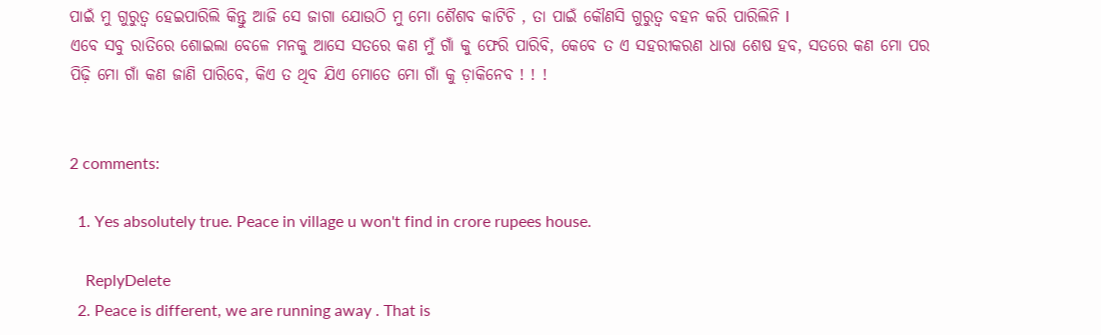ପାଇଁ ମୁ ଗୁରୁତ୍ୱ ହେଇପାରିଲି କିନ୍ତୁ ଆଜି ସେ ଜାଗା ଯୋଉଠି ମୁ ମୋ ଶୈଶବ କାଟିଚି , ତା ପାଇଁ କୌଣସି ଗୁରୁତ୍ୱ ବହନ କରି ପାରିଲିନି l
ଏବେ ସବୁ ରାତିରେ ଶୋଇଲା ବେଳେ ମନକୁ ଆସେ ସତରେ କଣ ମୁଁ ଗାଁ କୁ ଫେରି ପାରିବି, କେବେ ତ ଏ ସହରୀକରଣ ଧାରା ଶେଷ ହବ, ସତରେ କଣ ମୋ ପର ପିଢ଼ି ମୋ ଗାଁ କଣ ଜାଣି ପାରିବେ, କିଏ ତ ଥିବ ଯିଏ ମୋତେ ମୋ ଗାଁ କୁ ଡ଼ାକିନେବ ! ! !


2 comments:

  1. Yes absolutely true. Peace in village u won't find in crore rupees house.

    ReplyDelete
  2. Peace is different, we are running away . That is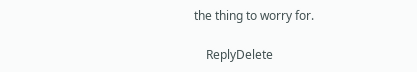the thing to worry for.

    ReplyDelete